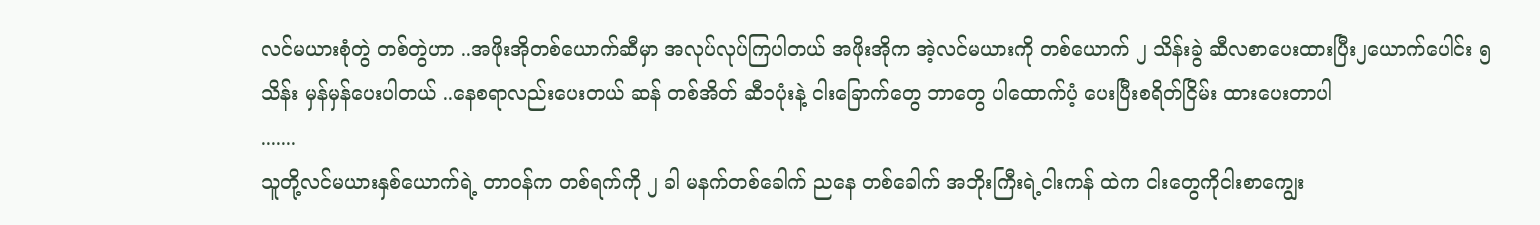လင်မယားစုံတွဲ တစ်တွဲဟာ ..အဖိုးအိုတစ်ယောက်ဆီမှာ အလုပ်လုပ်ကြပါတယ် အဖိုးအိုက အဲ့လင်မယားကို တစ်ယောက် ၂ သိန်းခွဲ ဆီလစာပေးထားပြီး၂ယောက်ပေါင်း ၅ သိန်း မှန်မှန်ပေးပါတယ် ..နေစရာလည်းပေးတယ် ဆန် တစ်အိတ် ဆီ၁ပုံးနဲ့ ငါးခြောက်တွေ ဘာတွေ ပါထောက်ပံ့ ပေးပြီးစရိတ်ငြိမ်း ထားပေးတာပါ
.......
သူတို့လင်မယားနှစ်ယောက်ရဲ့ တာဝန်က တစ်ရက်ကို ၂ ခါ မနက်တစ်ခေါက် ညနေ တစ်ခေါက် အဘိုးကြီးရဲ့ငါးကန် ထဲက ငါးတွေကိုငါးစာကျွေး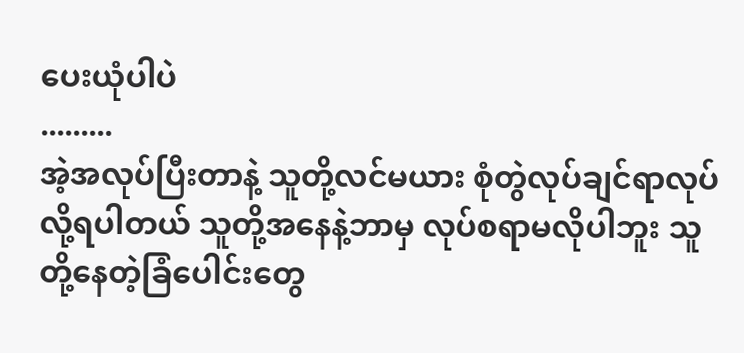ပေးယုံပါပဲ
.........
အဲ့အလုပ်ပြီးတာနဲ့ သူတို့လင်မယား စုံတွဲလုပ်ချင်ရာလုပ် လို့ရပါတယ် သူတို့အနေနဲ့ဘာမှ လုပ်စရာမလိုပါဘူး သူတို့နေတဲ့ခြံပေါင်းတွေ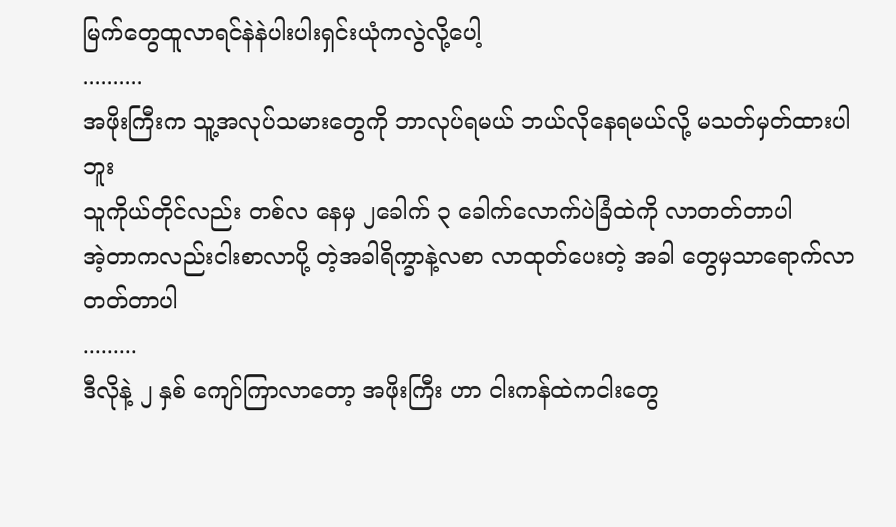မြက်တွေထူလာရင်နဲနဲပါးပါးရှင်းယုံကလွဲလို့ပေါ့
..........
အဖိုးကြီးက သူ့အလုပ်သမားတွေကို ဘာလုပ်ရမယ် ဘယ်လိုနေရမယ်လို့ မသတ်မှတ်ထားပါဘူး
သူကိုယ်တိုင်လည်း တစ်လ နေမှ ၂ခေါက် ၃ ခေါက်လောက်ပဲခြံထဲကို လာတတ်တာပါ
အဲ့တာကလည်းငါးစာလာပို့ တဲ့အခါရိက္ခာနဲ့လစာ လာထုတ်ပေးတဲ့ အခါ တွေမှသာရောက်လာတတ်တာပါ
.........
ဒီလိုနဲ့ ၂ နှစ် ကျော်ကြာလာတော့ အဖိုးကြီး ဟာ ငါးကန်ထဲကငါးတွေ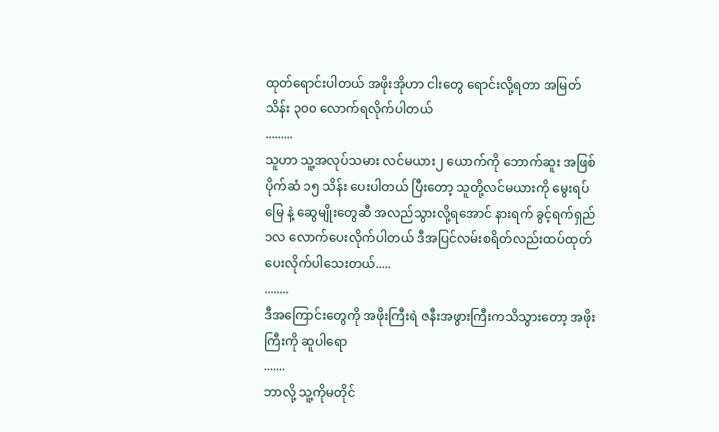ထုတ်ရောင်းပါတယ် အဖိုးအိုဟာ ငါးတွေ ရောင်းလို့ရတာ အမြတ် သိန်း ၃၀၀ လောက်ရလိုက်ပါတယ်
.........
သူဟာ သူ့အလုပ်သမား လင်မယား၂ ယောက်ကို ဘောက်ဆူး အဖြစ် ပိုက်ဆံ ၁၅ သိန်း ပေးပါတယ် ပြီးတော့ သူတို့လင်မယားကို မွေးရပ်မြေ နဲ့ ဆွေမျိုးတွေဆီ အလည်သွားလို့ရအောင် နားရက် ခွင့်ရက်ရှည် ၁လ လောက်ပေးလိုက်ပါတယ် ဒီအပြင်လမ်းစရိတ်လည်းထပ်ထုတ်ပေးလိုက်ပါသေးတယ်.....
........
ဒီအကြောင်းတွေကို အဖိုးကြီးရဲ ဇနီးအဖွားကြီးကသိသွားတော့ အဖိုးကြီးကို ဆူပါရော
.......
ဘာလို့ သူ့ကိုမတိုင်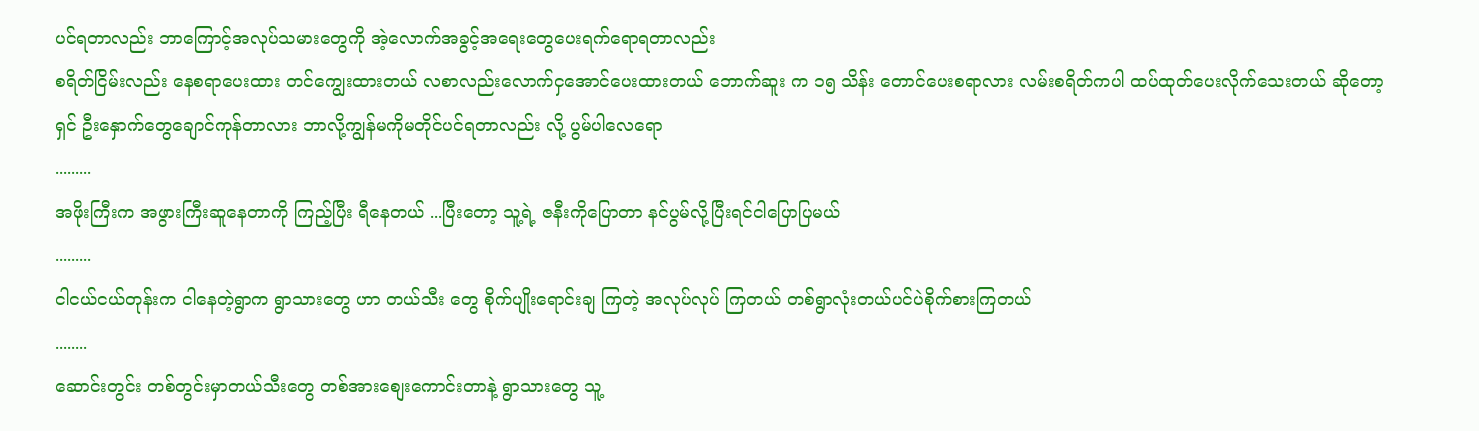ပင်ရတာလည်း ဘာကြောင့်အလုပ်သမားတွေကို အဲ့လောက်အခွင့်အရေးတွေပေးရက်ရောရတာလည်း
စရိတ်ငြိမ်းလည်း နေစရာပေးထား တင်ကျွေးထားတယ် လစာလည်းလောက်ငှအောင်ပေးထားတယ် ဘောက်ဆူး က ၁၅ သိန်း တောင်ပေးစရာလား လမ်းစရိတ်ကပါ ထပ်ထုတ်ပေးလိုက်သေးတယ် ဆိုတော့ ရှင် ဦးနှောက်တွေချောင်ကုန်တာလား ဘာလို့ကျွန်မကိုမတိုင်ပင်ရတာလည်း လို့ ပွမ်ပါလေရော
.........
အဖိုးကြီးက အဖွားကြီးဆူနေတာကို ကြည့်ပြီး ရီနေတယ် ...ပြီးတော့ သူ့ရဲ့ ဇနီးကိုပြောတာ နင်ပွမ်လို့ပြီးရင်ငါပြောပြမယ်
.........
ငါငယ်ငယ်တုန်းက ငါနေတဲ့ရွာက ရွာသားတွေ ဟာ တယ်သီး တွေ စိုက်ပျိုးရောင်းချ ကြတဲ့ အလုပ်လုပ် ကြတယ် တစ်ရွာလုံးတယ်ပင်ပဲစိုက်စားကြတယ်
........
ဆောင်းတွင်း တစ်တွင်းမှာတယ်သီးတွေ တစ်အားစျေးကောင်းတာနဲ့ ရွာသားတွေ သူ့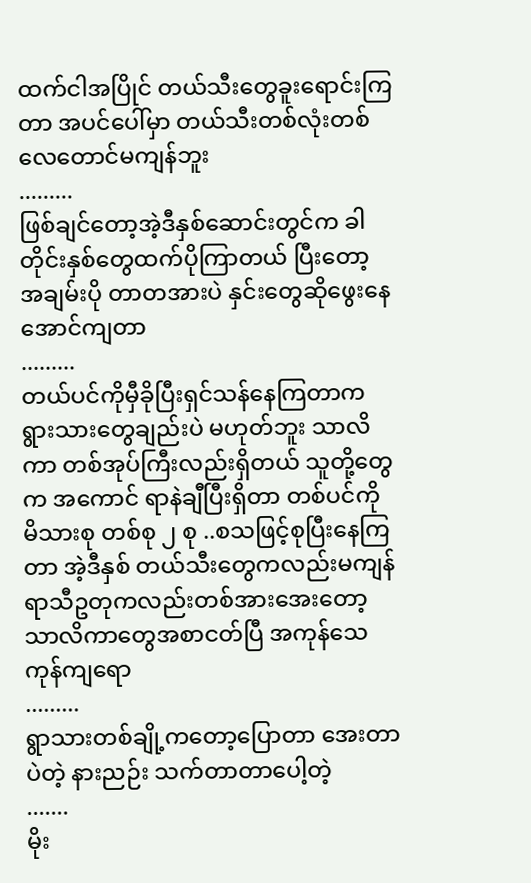ထက်ငါအပြိုင် တယ်သီးတွေခူးရောင်းကြတာ အပင်ပေါ်မှာ တယ်သီးတစ်လုံးတစ်လေတောင်မကျန်ဘူး
.........
ဖြစ်ချင်တော့အဲ့ဒီနှစ်ဆောင်းတွင်က ခါတိုင်းနှစ်တွေထက်ပိုကြာတယ် ပြီးတော့ အချမ်းပို တာတအားပဲ နှင်းတွေဆိုဖွေးနေအောင်ကျတာ
.........
တယ်ပင်ကိုမှီခိုပြီးရှင်သန်နေကြတာက ရွားသားတွေချည်းပဲ မဟုတ်ဘူး သာလိကာ တစ်အုပ်ကြီးလည်းရှိတယ် သူတို့တွေ က အကောင် ရာနဲချီပြီးရှိတာ တစ်ပင်ကို မိသားစု တစ်စု ၂ စု ..စသဖြင့်စုပြီးနေကြတာ အဲ့ဒီနှစ် တယ်သီးတွေကလည်းမကျန် ရာသီဥတုကလည်းတစ်အားအေးတော့သာလိကာတွေအစာငတ်ပြီ အကုန်သေကုန်ကျရော
.........
ရွာသားတစ်ချို့ကတော့ပြောတာ အေးတာပဲတဲ့ နားညဉ်း သက်တာတာပေါ့တဲ့
.......
မိုး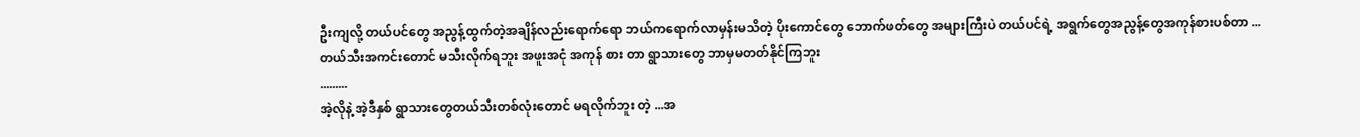ဦးကျလို့ တယ်ပင်တွေ အညွန့်ထွက်တဲ့အချိန်လည်းရောက်ရော ဘယ်ကရောက်လာမှန်းမသိတဲ့ ပိုးကောင်တွေ ဘောက်ဖတ်တွေ အများကြီးပဲ တယ်ပင်ရဲ့ အရွက်တွေအညွန့်တွေအကုန်စားပစ်တာ ...
တယ်သီးအကင်းတောင် မသီးလိုက်ရဘူး အဖူးအငုံ အကုန် စား တာ ရွာသားတွေ ဘာမှမတတ်နိုင်ကြဘူး
.........
အဲ့လိုနဲ့ အဲ့ဒီနှစ် ရွာသားတွေတယ်သီးတစ်လုံးတောင် မရလိုက်ဘူး တဲ့ ...အ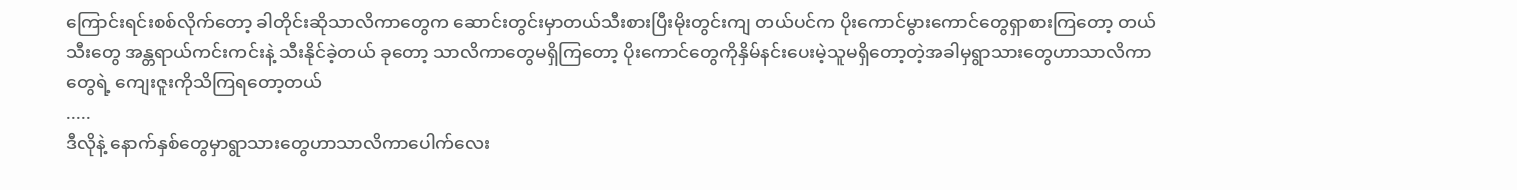ကြောင်းရင်းစစ်လိုက်တော့ ခါတိုင်းဆိုသာလိကာတွေက ဆောင်းတွင်းမှာတယ်သီးစားပြီးမိုးတွင်းကျ တယ်ပင်က ပိုးကောင်မွားကောင်တွေရှာစားကြတော့ တယ်သီးတွေ အန္တရာယ်ကင်းကင်းနဲ့ သီးနိုင်ခဲ့တယ် ခုတော့ သာလိကာတွေမရှိကြတော့ ပိုးကောင်တွေကိုနှိမ်နင်းပေးမဲ့သူမရှိတော့တဲ့အခါမှရွာသားတွေဟာသာလိကာတွေရဲ့ ကျေးဇူးကိုသိကြရတော့တယ်
.....
ဒီလိုနဲ့ နောက်နှစ်တွေမှာရွာသားတွေဟာသာလိကာပေါက်လေး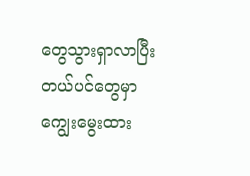တွေသွားရှာလာပြီးတယ်ပင်တွေမှာကျွေးမွေးထား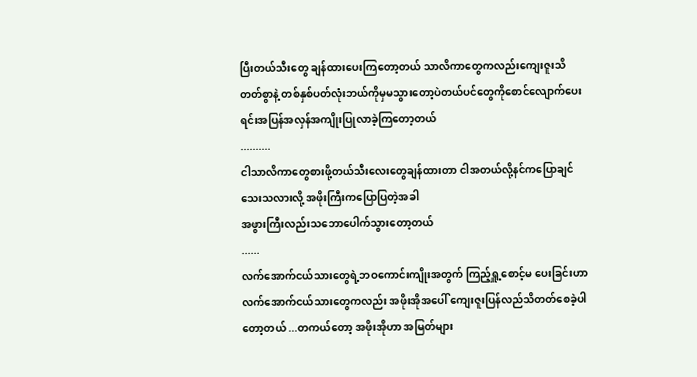ပြီးတယ်သီးတွေ ချန်ထားပေးကြတော့တယ် သာလိကာတွေကလည်းကျေးဇူးသိတတ်စွာနဲ့ တစ်နှစ်ပတ်လုံးဘယ်ကိုမှမသွားတော့ပဲတယ်ပင်တွေကိုစောင်လျောက်ပေးရင်းအပြန်အလှန်အကျိုးပြုလာခဲ့ကြတော့တယ်
..........
ငါသာလိကာတွေစားဖို့တယ်သီးလေးတွေချန်ထားတာ ငါအတယ်လို့နင်ကပြောချင်သေးသလားလို့ အဖိုးကြီးကပြောပြတဲ့အခါ
အဖွားကြီးလည်းသဘောပေါက်သွားတော့တယ်
......
လက်အောက်ငယ်သားတွေရဲ့ဘဝကောင်းကျိုးအတွက် ကြည့်ရှူ့စောင့်မ ပေးခြင်းဟာ လက်အောက်ငယ်သားတွေကလည်း အဖိုးအိုအပေါ် ကျေးဇူးပြန်လည်သိတတ်စေခဲ့ပါတော့တယ် ...တကယ်တော့ အဖိုးအိုဟာ အမြတ်များ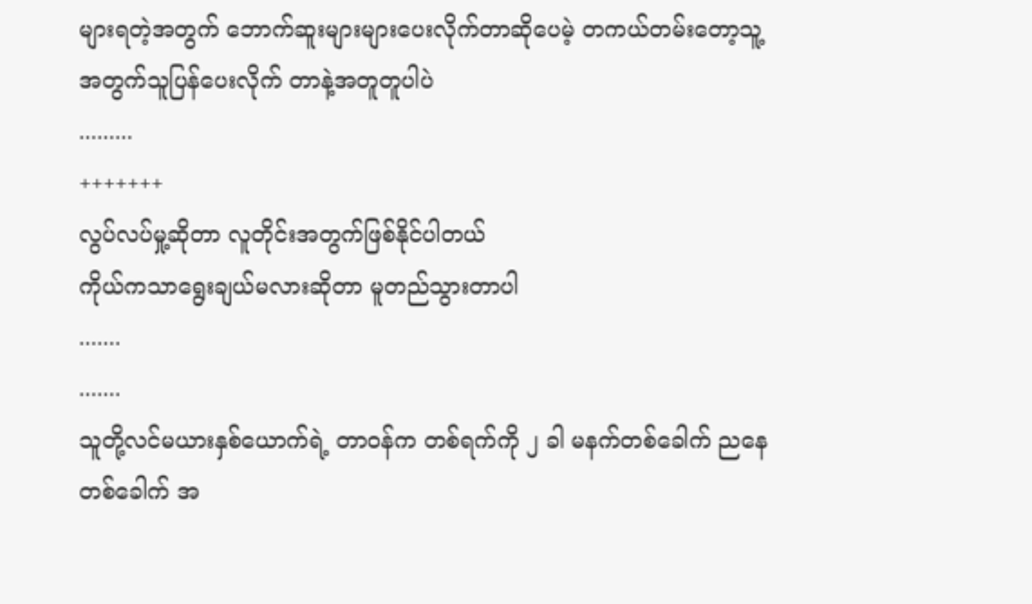များရတဲ့အတွက် ဘောက်ဆူးများများပေးလိုက်တာဆိုပေမဲ့ တကယ်တမ်းတော့သူ့အတွက်သူပြန်ပေးလိုက် တာနဲ့အတူတူပါပဲ
.........
+++++++
လွပ်လပ်မှု့ဆိုတာ လူတိုင်းအတွက်ဖြစ်နိုင်ပါတယ်
ကိုယ်ကသာရွေးချယ်မလားဆိုတာ မူတည်သွားတာပါ
.......
.......
သူတို့လင်မယားနှစ်ယောက်ရဲ့ တာဝန်က တစ်ရက်ကို ၂ ခါ မနက်တစ်ခေါက် ညနေ တစ်ခေါက် အ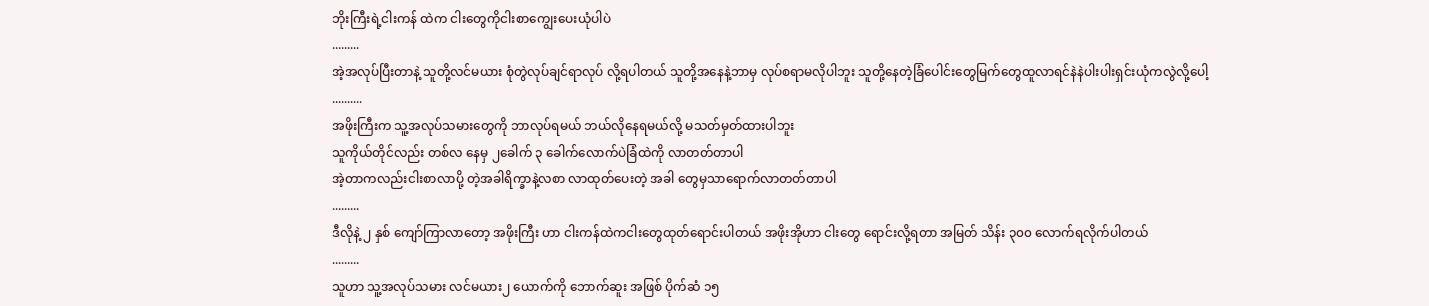ဘိုးကြီးရဲ့ငါးကန် ထဲက ငါးတွေကိုငါးစာကျွေးပေးယုံပါပဲ
.........
အဲ့အလုပ်ပြီးတာနဲ့ သူတို့လင်မယား စုံတွဲလုပ်ချင်ရာလုပ် လို့ရပါတယ် သူတို့အနေနဲ့ဘာမှ လုပ်စရာမလိုပါဘူး သူတို့နေတဲ့ခြံပေါင်းတွေမြက်တွေထူလာရင်နဲနဲပါးပါးရှင်းယုံကလွဲလို့ပေါ့
..........
အဖိုးကြီးက သူ့အလုပ်သမားတွေကို ဘာလုပ်ရမယ် ဘယ်လိုနေရမယ်လို့ မသတ်မှတ်ထားပါဘူး
သူကိုယ်တိုင်လည်း တစ်လ နေမှ ၂ခေါက် ၃ ခေါက်လောက်ပဲခြံထဲကို လာတတ်တာပါ
အဲ့တာကလည်းငါးစာလာပို့ တဲ့အခါရိက္ခာနဲ့လစာ လာထုတ်ပေးတဲ့ အခါ တွေမှသာရောက်လာတတ်တာပါ
.........
ဒီလိုနဲ့ ၂ နှစ် ကျော်ကြာလာတော့ အဖိုးကြီး ဟာ ငါးကန်ထဲကငါးတွေထုတ်ရောင်းပါတယ် အဖိုးအိုဟာ ငါးတွေ ရောင်းလို့ရတာ အမြတ် သိန်း ၃၀၀ လောက်ရလိုက်ပါတယ်
.........
သူဟာ သူ့အလုပ်သမား လင်မယား၂ ယောက်ကို ဘောက်ဆူး အဖြစ် ပိုက်ဆံ ၁၅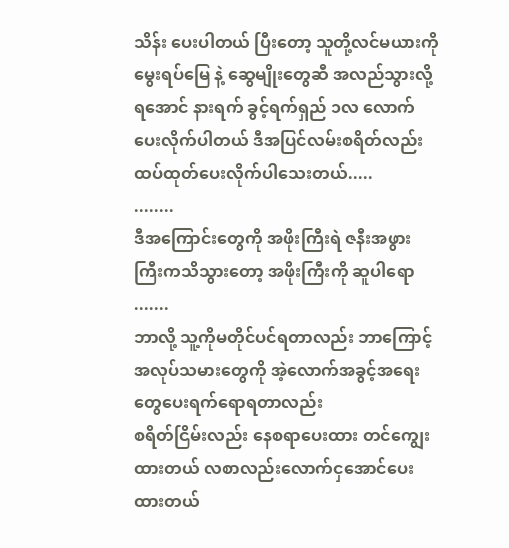သိန်း ပေးပါတယ် ပြီးတော့ သူတို့လင်မယားကို မွေးရပ်မြေ နဲ့ ဆွေမျိုးတွေဆီ အလည်သွားလို့ရအောင် နားရက် ခွင့်ရက်ရှည် ၁လ လောက်ပေးလိုက်ပါတယ် ဒီအပြင်လမ်းစရိတ်လည်းထပ်ထုတ်ပေးလိုက်ပါသေးတယ်.....
........
ဒီအကြောင်းတွေကို အဖိုးကြီးရဲ ဇနီးအဖွားကြီးကသိသွားတော့ အဖိုးကြီးကို ဆူပါရော
.......
ဘာလို့ သူ့ကိုမတိုင်ပင်ရတာလည်း ဘာကြောင့်အလုပ်သမားတွေကို အဲ့လောက်အခွင့်အရေးတွေပေးရက်ရောရတာလည်း
စရိတ်ငြိမ်းလည်း နေစရာပေးထား တင်ကျွေးထားတယ် လစာလည်းလောက်ငှအောင်ပေးထားတယ်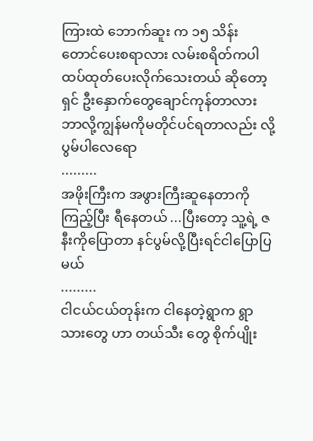ကြားထဲ ဘောက်ဆူး က ၁၅ သိန်း တောင်ပေးစရာလား လမ်းစရိတ်ကပါ ထပ်ထုတ်ပေးလိုက်သေးတယ် ဆိုတော့ ရှင် ဦးနှောက်တွေချောင်ကုန်တာလား ဘာလို့ကျွန်မကိုမတိုင်ပင်ရတာလည်း လို့ ပွမ်ပါလေရော
.........
အဖိုးကြီးက အဖွားကြီးဆူနေတာကို ကြည့်ပြီး ရီနေတယ် ...ပြီးတော့ သူ့ရဲ့ ဇနီးကိုပြောတာ နင်ပွမ်လို့ပြီးရင်ငါပြောပြမယ်
.........
ငါငယ်ငယ်တုန်းက ငါနေတဲ့ရွာက ရွာသားတွေ ဟာ တယ်သီး တွေ စိုက်ပျိုး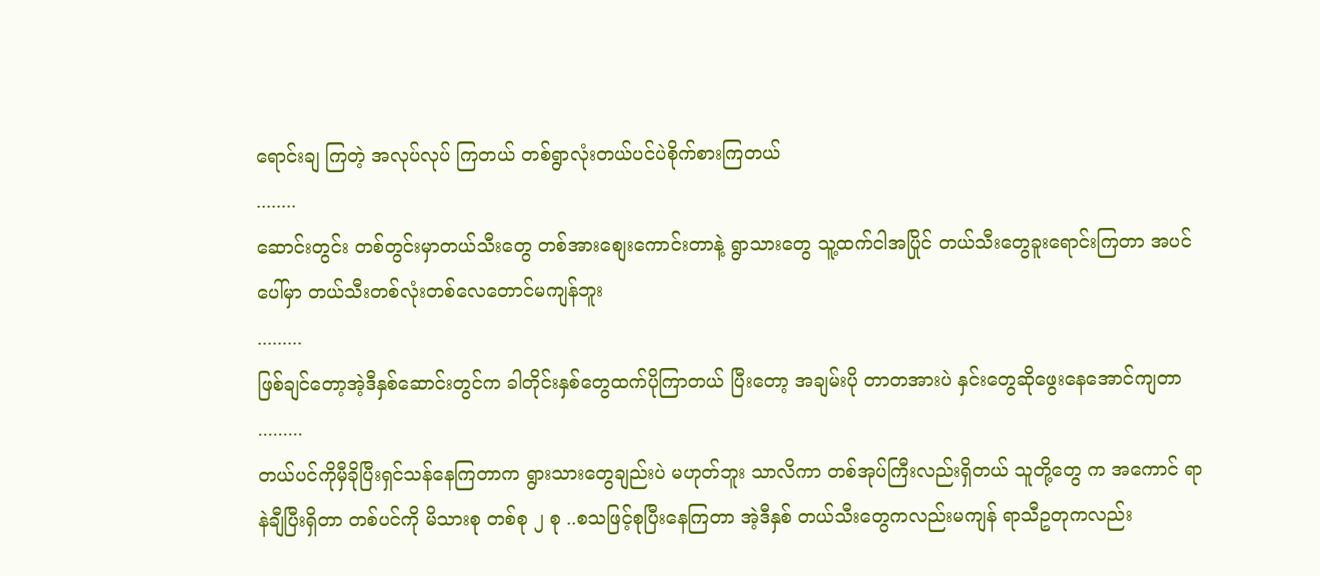ရောင်းချ ကြတဲ့ အလုပ်လုပ် ကြတယ် တစ်ရွာလုံးတယ်ပင်ပဲစိုက်စားကြတယ်
........
ဆောင်းတွင်း တစ်တွင်းမှာတယ်သီးတွေ တစ်အားစျေးကောင်းတာနဲ့ ရွာသားတွေ သူ့ထက်ငါအပြိုင် တယ်သီးတွေခူးရောင်းကြတာ အပင်ပေါ်မှာ တယ်သီးတစ်လုံးတစ်လေတောင်မကျန်ဘူး
.........
ဖြစ်ချင်တော့အဲ့ဒီနှစ်ဆောင်းတွင်က ခါတိုင်းနှစ်တွေထက်ပိုကြာတယ် ပြီးတော့ အချမ်းပို တာတအားပဲ နှင်းတွေဆိုဖွေးနေအောင်ကျတာ
.........
တယ်ပင်ကိုမှီခိုပြီးရှင်သန်နေကြတာက ရွားသားတွေချည်းပဲ မဟုတ်ဘူး သာလိကာ တစ်အုပ်ကြီးလည်းရှိတယ် သူတို့တွေ က အကောင် ရာနဲချီပြီးရှိတာ တစ်ပင်ကို မိသားစု တစ်စု ၂ စု ..စသဖြင့်စုပြီးနေကြတာ အဲ့ဒီနှစ် တယ်သီးတွေကလည်းမကျန် ရာသီဥတုကလည်း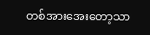တစ်အားအေးတော့သာ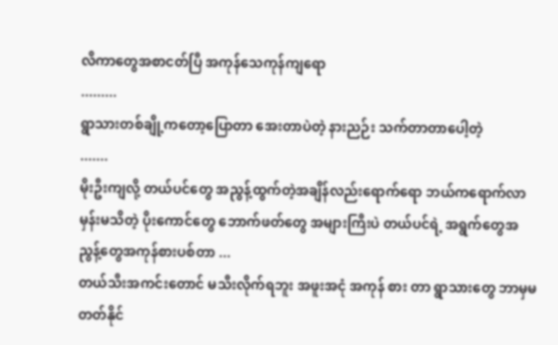လိကာတွေအစာငတ်ပြီ အကုန်သေကုန်ကျရော
.........
ရွာသားတစ်ချို့ကတော့ပြောတာ အေးတာပဲတဲ့ နားညဉ်း သက်တာတာပေါ့တဲ့
.......
မိုးဦးကျလို့ တယ်ပင်တွေ အညွန့်ထွက်တဲ့အချိန်လည်းရောက်ရော ဘယ်ကရောက်လာမှန်းမသိတဲ့ ပိုးကောင်တွေ ဘောက်ဖတ်တွေ အများကြီးပဲ တယ်ပင်ရဲ့ အရွက်တွေအညွန့်တွေအကုန်စားပစ်တာ ...
တယ်သီးအကင်းတောင် မသီးလိုက်ရဘူး အဖူးအငုံ အကုန် စား တာ ရွာသားတွေ ဘာမှမတတ်နိုင်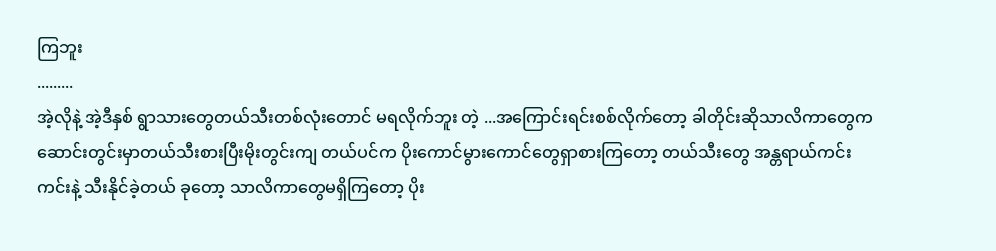ကြဘူး
.........
အဲ့လိုနဲ့ အဲ့ဒီနှစ် ရွာသားတွေတယ်သီးတစ်လုံးတောင် မရလိုက်ဘူး တဲ့ ...အကြောင်းရင်းစစ်လိုက်တော့ ခါတိုင်းဆိုသာလိကာတွေက ဆောင်းတွင်းမှာတယ်သီးစားပြီးမိုးတွင်းကျ တယ်ပင်က ပိုးကောင်မွားကောင်တွေရှာစားကြတော့ တယ်သီးတွေ အန္တရာယ်ကင်းကင်းနဲ့ သီးနိုင်ခဲ့တယ် ခုတော့ သာလိကာတွေမရှိကြတော့ ပိုး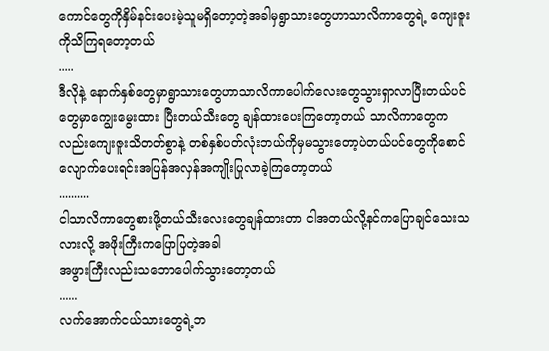ကောင်တွေကိုနှိမ်နင်းပေးမဲ့သူမရှိတော့တဲ့အခါမှရွာသားတွေဟာသာလိကာတွေရဲ့ ကျေးဇူးကိုသိကြရတော့တယ်
.....
ဒီလိုနဲ့ နောက်နှစ်တွေမှာရွာသားတွေဟာသာလိကာပေါက်လေးတွေသွားရှာလာပြီးတယ်ပင်တွေမှာကျွေးမွေးထား ပြီးတယ်သီးတွေ ချန်ထားပေးကြတော့တယ် သာလိကာတွေကလည်းကျေးဇူးသိတတ်စွာနဲ့ တစ်နှစ်ပတ်လုံးဘယ်ကိုမှမသွားတော့ပဲတယ်ပင်တွေကိုစောင်လျောက်ပေးရင်းအပြန်အလှန်အကျိုးပြုလာခဲ့ကြတော့တယ်
..........
ငါသာလိကာတွေစားဖို့တယ်သီးလေးတွေချန်ထားတာ ငါအတယ်လို့နင်ကပြောချင်သေးသလားလို့ အဖိုးကြီးကပြောပြတဲ့အခါ
အဖွားကြီးလည်းသဘောပေါက်သွားတော့တယ်
......
လက်အောက်ငယ်သားတွေရဲ့ဘ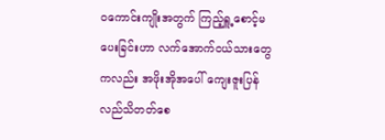ဝကောင်းကျိုးအတွက် ကြည့်ရှူ့စောင့်မ ပေးခြင်းဟာ လက်အောက်ငယ်သားတွေကလည်း အဖိုးအိုအပေါ် ကျေးဇူးပြန်လည်သိတတ်စေ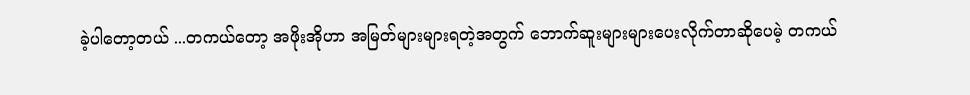ခဲ့ပါတော့တယ် ...တကယ်တော့ အဖိုးအိုဟာ အမြတ်များများရတဲ့အတွက် ဘောက်ဆူးများများပေးလိုက်တာဆိုပေမဲ့ တကယ်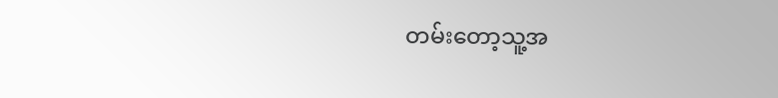တမ်းတော့သူ့အ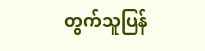တွက်သူပြန်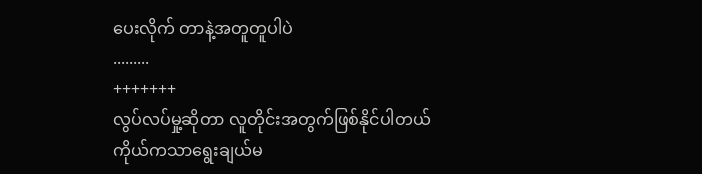ပေးလိုက် တာနဲ့အတူတူပါပဲ
.........
+++++++
လွပ်လပ်မှု့ဆိုတာ လူတိုင်းအတွက်ဖြစ်နိုင်ပါတယ်
ကိုယ်ကသာရွေးချယ်မ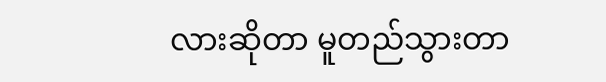လားဆိုတာ မူတည်သွားတာ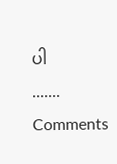ပါ
.......
Comments